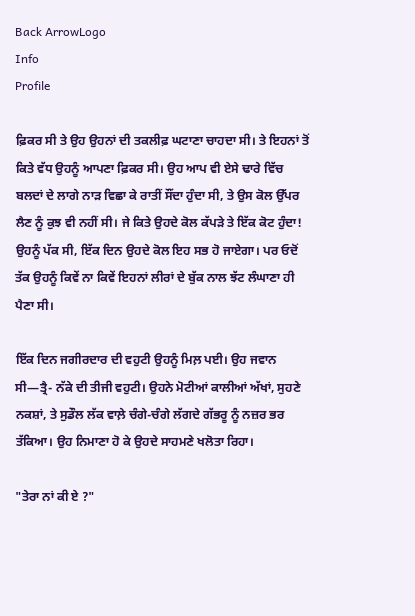Back ArrowLogo
Info
Profile

ਫ਼ਿਕਰ ਸੀ ਤੇ ਉਹ ਉਹਨਾਂ ਦੀ ਤਕਲੀਫ਼ ਘਟਾਣਾ ਚਾਹਦਾ ਸੀ। ਤੇ ਇਹਨਾਂ ਤੋਂ ਕਿਤੇ ਵੱਧ ਉਹਨੂੰ ਆਪਣਾ ਫ਼ਿਕਰ ਸੀ। ਉਹ ਆਪ ਵੀ ਏਸੇ ਢਾਰੇ ਵਿੱਚ ਬਲਦਾਂ ਦੇ ਲਾਗੇ ਨਾੜ ਵਿਛਾ ਕੇ ਰਾਤੀਂ ਸੌਂਦਾ ਹੁੰਦਾ ਸੀ, ਤੇ ਉਸ ਕੋਲ ਉੱਪਰ ਲੈਣ ਨੂੰ ਕੁਝ ਵੀ ਨਹੀਂ ਸੀ। ਜੇ ਕਿਤੇ ਉਹਦੇ ਕੋਲ ਕੱਪੜੇ ਤੇ ਇੱਕ ਕੋਟ ਹੁੰਦਾ! ਉਹਨੂੰ ਪੱਕ ਸੀ, ਇੱਕ ਦਿਨ ਉਹਦੇ ਕੋਲ ਇਹ ਸਭ ਹੋ ਜਾਏਗਾ। ਪਰ ਓਦੋਂ ਤੱਕ ਉਹਨੂੰ ਕਿਵੇਂ ਨਾ ਕਿਵੇਂ ਇਹਨਾਂ ਲੀਰਾਂ ਦੇ ਬੁੱਕ ਨਾਲ ਝੱਟ ਲੰਘਾਣਾ ਹੀ ਪੈਣਾ ਸੀ।

ਇੱਕ ਦਿਨ ਜਗੀਰਦਾਰ ਦੀ ਵਹੁਟੀ ਉਹਨੂੰ ਮਿਲ਼ ਪਈ। ਉਹ ਜਵਾਨ ਸੀ—ਤ੍ਰੈ- ਨੱਕੇ ਦੀ ਤੀਜੀ ਵਹੁਟੀ। ਉਹਨੇ ਮੋਟੀਆਂ ਕਾਲੀਆਂ ਅੱਖਾਂ, ਸੁਹਣੇ ਨਕਸ਼ਾਂ, ਤੇ ਸੁਡੌਲ ਲੱਕ ਵਾਲ਼ੇ ਚੰਗੇ-ਚੰਗੇ ਲੱਗਦੇ ਗੱਭਰੂ ਨੂੰ ਨਜ਼ਰ ਭਰ ਤੱਕਿਆ। ਉਹ ਨਿਮਾਣਾ ਹੋ ਕੇ ਉਹਦੇ ਸਾਹਮਣੇ ਖਲੋਤਾ ਰਿਹਾ।

"ਤੇਰਾ ਨਾਂ ਕੀ ਏ ?"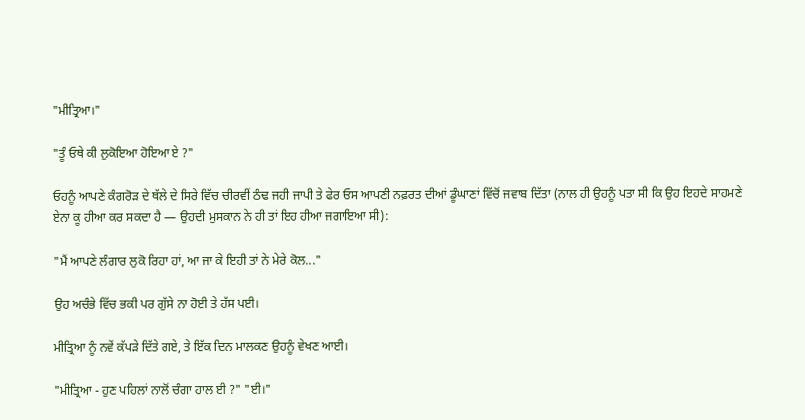"ਮੀਤ੍ਰਿਆ।"

"ਤੂੰ ਓਥੇ ਕੀ ਲੁਕੋਇਆ ਹੋਇਆ ਏ ?"

ਓਹਨੂੰ ਆਪਣੇ ਕੰਗਰੋੜ ਦੇ ਥੱਲੇ ਦੇ ਸਿਰੇ ਵਿੱਚ ਚੀਰਵੀਂ ਠੰਢ ਜਹੀ ਜਾਪੀ ਤੇ ਫੇਰ ਓਸ ਆਪਣੀ ਨਫ਼ਰਤ ਦੀਆਂ ਡੂੰਘਾਣਾਂ ਵਿੱਚੋਂ ਜਵਾਬ ਦਿੱਤਾ (ਨਾਲ ਹੀ ਉਹਨੂੰ ਪਤਾ ਸੀ ਕਿ ਉਹ ਇਹਦੇ ਸਾਹਮਣੇ ਏਨਾ ਕੂ ਹੀਆ ਕਰ ਸਕਦਾ ਹੈ — ਉਹਦੀ ਮੁਸਕਾਨ ਨੇ ਹੀ ਤਾਂ ਇਹ ਹੀਆ ਜਗਾਇਆ ਸੀ):

"ਮੈਂ ਆਪਣੇ ਲੰਗਾਰ ਲੁਕੋ ਰਿਹਾ ਹਾਂ, ਆ ਜਾ ਕੇ ਇਹੀ ਤਾਂ ਨੇ ਮੇਰੇ ਕੋਲ..."

ਉਹ ਅਚੰਭੇ ਵਿੱਚ ਭਕੀ ਪਰ ਗੁੱਸੇ ਨਾ ਹੋਈ ਤੇ ਹੱਸ ਪਈ।

ਮੀਤ੍ਰਿਆ ਨੂੰ ਨਵੇਂ ਕੱਪੜੇ ਦਿੱਤੇ ਗਏ, ਤੇ ਇੱਕ ਦਿਨ ਮਾਲਕਣ ਉਹਨੂੰ ਵੇਖਣ ਆਈ।

"ਮੀਤ੍ਰਿਆ - ਹੁਣ ਪਹਿਲਾਂ ਨਾਲੋਂ ਚੰਗਾ ਹਾਲ ਈ ?" "ਈ।"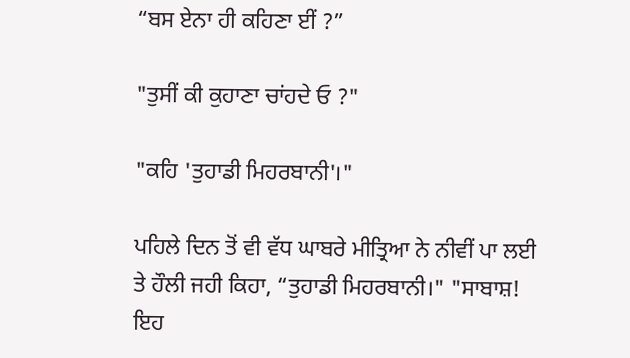“ਬਸ ਏਨਾ ਹੀ ਕਹਿਣਾ ਈਂ ?”

"ਤੁਸੀਂ ਕੀ ਕੁਹਾਣਾ ਚਾਂਹਦੇ ਓ ?"

"ਕਹਿ 'ਤੁਹਾਡੀ ਮਿਹਰਬਾਨੀ'।"

ਪਹਿਲੇ ਦਿਨ ਤੋਂ ਵੀ ਵੱਧ ਘਾਬਰੇ ਮੀਤ੍ਰਿਆ ਨੇ ਨੀਵੀਂ ਪਾ ਲਈ ਤੇ ਹੌਲੀ ਜਹੀ ਕਿਹਾ, “ਤੁਹਾਡੀ ਮਿਹਰਬਾਨੀ।" "ਸਾਬਾਸ਼! ਇਹ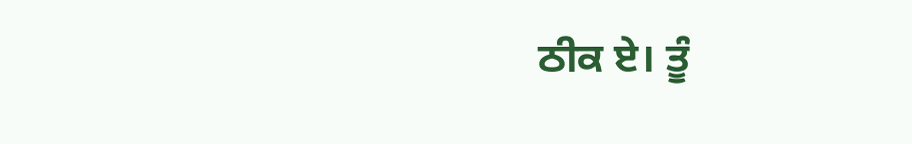ਠੀਕ ਏ। ਤੂੰ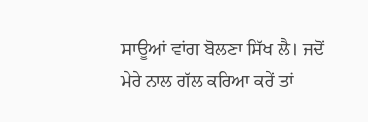ਸਾਊਆਂ ਵਾਂਗ ਬੋਲਣਾ ਸਿੱਖ ਲੈ। ਜਦੋਂ ਮੇਰੇ ਨਾਲ ਗੱਲ ਕਰਿਆ ਕਰੇਂ ਤਾਂ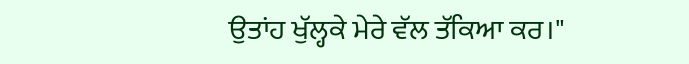ਉਤਾਂਹ ਖੁੱਲ੍ਹਕੇ ਮੇਰੇ ਵੱਲ ਤੱਕਿਆ ਕਰ।"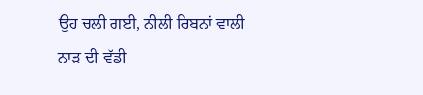ਉਹ ਚਲੀ ਗਈ, ਨੀਲੀ ਰਿਬਨਾਂ ਵਾਲੀ ਨਾੜ ਦੀ ਵੱਡੀ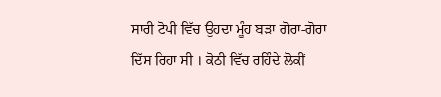ਸਾਰੀ ਟੋਪੀ ਵਿੱਚ ਉਹਦਾ ਮੂੰਹ ਬੜਾ ਗੋਰਾ-ਗੋਰਾ ਦਿੱਸ ਰਿਹਾ ਸੀ । ਕੋਠੀ ਵਿੱਚ ਰਹਿੰਦੇ ਲੋਕੀਂ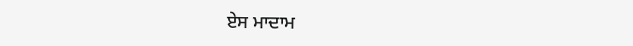ਏਸ ਮਾਦਾਮ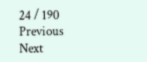24 / 190
Previous
Next